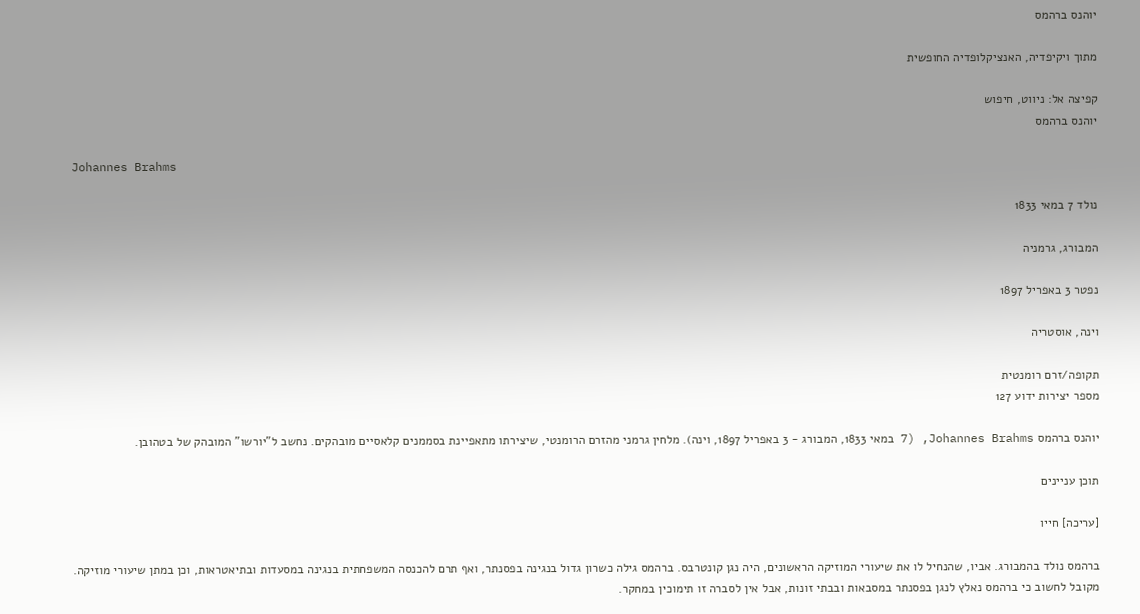יוהנס ברהמס

מתוך ויקיפדיה, האנציקלופדיה החופשית

קפיצה אל: ניווט, חיפוש
יוהנס ברהמס

Johannes Brahms

נולד 7 במאי 1833

המבורג, גרמניה

נפטר 3 באפריל 1897

וינה, אוסטריה

תקופה/זרם רומנטית
מספר יצירות ידוע 127

יוהנס ברהמס Johannes Brahms, (7 במאי 1833, המבורג - 3 באפריל 1897, וינה). מלחין גרמני מהזרם הרומנטי, שיצירתו מתאפיינת בסממנים קלאסיים מובהקים. נחשב ל"יורשו" המובהק של בטהובן.

תוכן עניינים

[עריכה] חייו

ברהמס נולד בהמבורג. אביו, שהנחיל לו את שיעורי המוזיקה הראשונים, היה נגן קונטרבס. ברהמס גילה כשרון גדול בנגינה בפסנתר, ואף תרם להכנסה המשפחתית בנגינה במסעדות ובתיאטראות, וכן במתן שיעורי מוזיקה. מקובל לחשוב כי ברהמס נאלץ לנגן בפסנתר במסבאות ובבתי זונות, אבל אין לסברה זו תימוכין במחקר.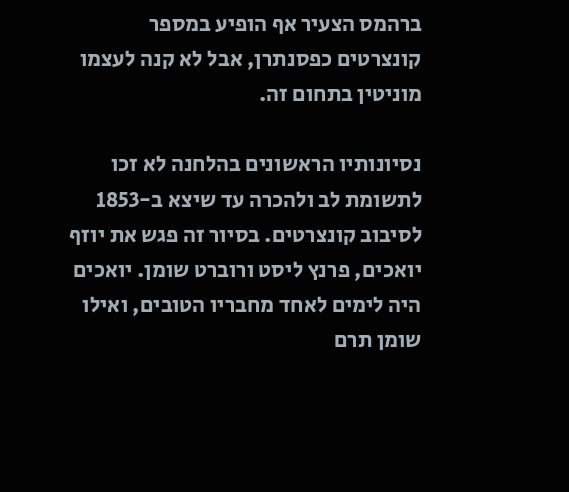ברהמס הצעיר אף הופיע במספר קונצרטים כפסנתרן, אבל לא קנה לעצמו מוניטין בתחום זה.

נסיונותיו הראשונים בהלחנה לא זכו לתשומת לב ולהכרה עד שיצא ב-1853 לסיבוב קונצרטים. בסיור זה פגש את יוזף יואכים, פרנץ ליסט ורוברט שומן. יואכים היה לימים לאחד מחבריו הטובים, ואילו שומן תרם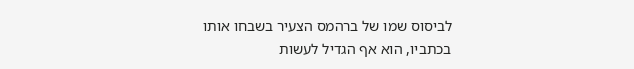לביסוס שמו של ברהמס הצעיר בשבחו אותו בכתביו, הוא אף הגדיל לעשות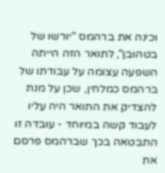וכינה את ברהמס "יורשו של בטהובן", לתואר הזה הייתה השפעה עצומה על עבודתו של ברהמס כמלחין, שכן על מנת להצדיק את התואר היה עליו לעבוד קשה במיוחד - עובדה זו התבטאה בכך שברהמס פרסם את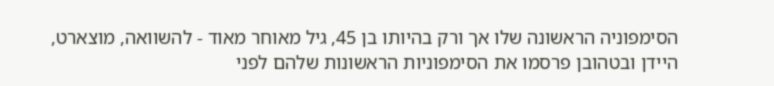הסימפוניה הראשונה שלו אך ורק בהיותו בן 45, גיל מאוחר מאוד - להשוואה, מוצארט, היידן ובטהובן פרסמו את הסימפוניות הראשונות שלהם לפני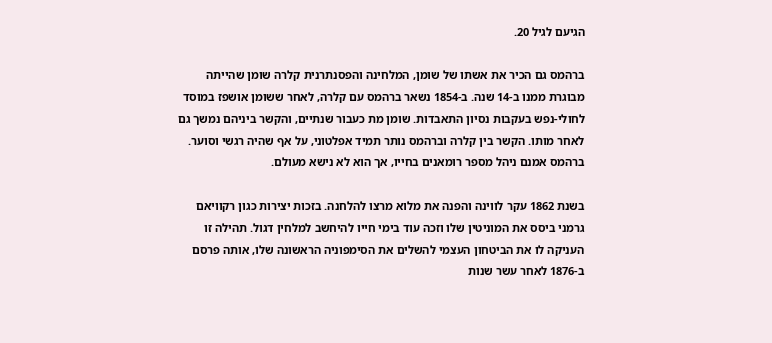הגיעם לגיל 20.

ברהמס גם הכיר את אשתו של שומן, המלחינה והפסנתרנית קלרה שומן שהייתה מבוגרת ממנו ב-14 שנה. ב-1854 נשאר ברהמס עם קלרה, לאחר ששומן אושפז במוסד לחולי-נפש בעקבות נסיון התאבדות. שומן מת כעבור שנתיים, והקשר ביניהם נמשך גם לאחר מותו. הקשר בין קלרה וברהמס נותר תמיד אפלטוני, על אף שהיה רגשי וסוער. ברהמס אמנם ניהל מספר רומאנים בחייו, אך הוא לא נישא מעולם.

בשנת 1862 עקר לווינה והפנה את מלוא מרצו להלחנה. בזכות יצירות כגון רקוויאם גרמני ביסס את המוניטין שלו וזכה עוד בימי חייו להיחשב למלחין דגול. תהילה זו העניקה לו את הביטחון העצמי להשלים את הסימפוניה הראשונה שלו, אותה פרסם ב-1876 לאחר עשר שנות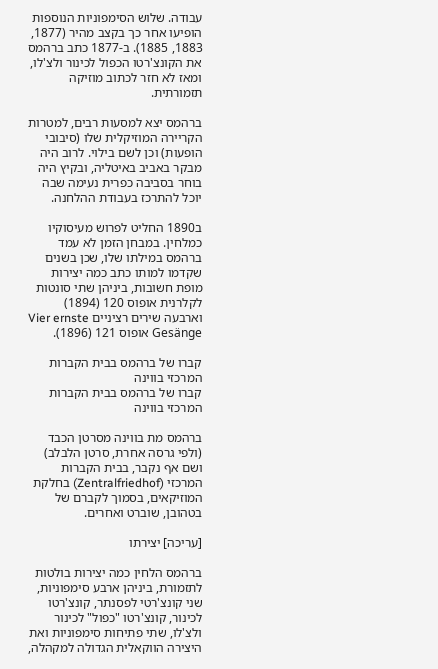עבודה. שלוש הסימפוניות הנוספות הופיעו אחר כך בקצב מהיר (1877, 1883, 1885). ב-1877 כתב ברהמס את הקונצ'רטו הכפול לכינור ולצ'לו, ומאז לא חזר לכתוב מוזיקה תזמורתית.

ברהמס יצא למסעות רבים, למטרות הקריירה המוזיקלית שלו (סיבובי הופעות) וכן לשם בילוי. לרוב היה מבקר באביב באיטליה, ובקיץ היה בוחר בסביבה כפרית נעימה שבה יוכל להתרכז בעבודת ההלחנה.

ב1890 החליט לפרוש מעיסוקיו כמלחין. במבחן הזמן לא עמד ברהמס במילתו שלו, שכן בשנים שקדמו למותו כתב כמה יצירות מופת חשובות, ביניהן שתי סונטות לקלרנית אופוס 120 (1894) וארבעה שירים רציניים Vier ernste Gesänge אופוס 121 (1896).

קברו של ברהמס בבית הקברות המרכזי בווינה
קברו של ברהמס בבית הקברות המרכזי בווינה

ברהמס מת בווינה מסרטן הכבד (ולפי גרסה אחרת, סרטן הלבלב) ושם אף נקבר, בבית הקברות המרכזי (Zentralfriedhof) בחלקת המוזיקאים, בסמוך לקברם של בטהובן, שוברט ואחרים.

[עריכה] יצירתו

ברהמס הלחין כמה יצירות בולטות לתזמורת, ביניהן ארבע סימפוניות, שני קונצ'רטי לפסנתר, קונצ'רטו לכינור, קונצ'רטו "כפול" לכינור ולצ'לו, שתי פתיחות סימפוניות ואת היצירה הווקאלית הגדולה למקהלה,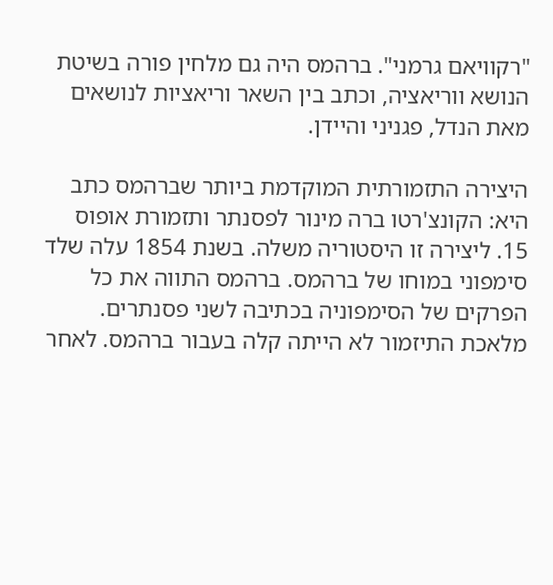"רקוויאם גרמני". ברהמס היה גם מלחין פורה בשיטת הנושא ווריאציה, וכתב בין השאר וריאציות לנושאים מאת הנדל, פגניני והיידן.

היצירה התזמורתית המוקדמת ביותר שברהמס כתב היא: הקונצ'רטו ברה מינור לפסנתר ותזמורת אופוס 15. ליצירה זו היסטוריה משלה. בשנת 1854 עלה שלד סימפוני במוחו של ברהמס. ברהמס התווה את כל הפרקים של הסימפוניה בכתיבה לשני פסנתרים. מלאכת התיזמור לא הייתה קלה בעבור ברהמס. לאחר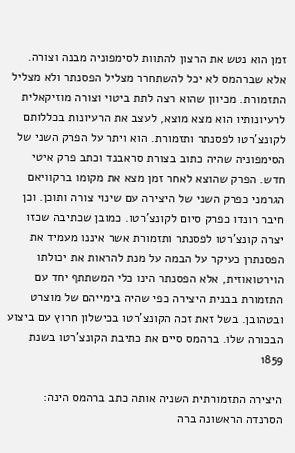זמן הוא נטש את הרצון להתוות לסימפוניה מבנה וצורה. אלא שברהמס לא יכל להשתחרר מצליל הפסנתר ולא מצליל התזמורת. מכיוון שהוא רצה לתת ביטוי וצורה מוזיקאלית לרעיונותיו הוא מצא מוצא, לעצב את הרעיונות בכללותם לקונצ'רטו לפסנתר ותזמורת. הוא ויתר על הפרק השני של הסימפוניה שהיה כתוב בצורת סראבנד וכתב פרק איטי חדש. הפרק שהוצא לאחר זמן מצא את מקומו ברקוויאם הגרמני כפרק השני של היצירה עם שינוי צורה ותוכן. וכן חיבר רונדו כפרק סיום לקונצ'רטו. כמובן שכתיבה שכזו יצרה קונצ'רטו לפסנתר ותזמורת אשר איננו מעמיד את הפסנתרן כעיקר על הבמה על מנת להראות את יכולתו הוירטואוזית, אלא הפסנתר הינו כלי המשתתף יחד עם התזמורת בבנית היצירה כפי שהיה בימייהם של מוצרט ובטהובן. בשל זאת זכה הקונצ'רטו בכישלון חרוץ עם ביצוע הבכורה שלו. ברהמס סיים את כתיבת הקונצ'רטו בשנת 1859

היצירה התזמורתית השניה אותה כתב ברהמס הינה: הסרנדה הראשונה ברה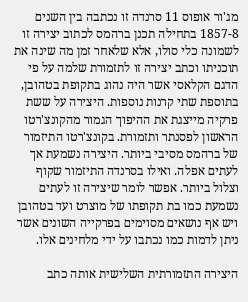מג'ור אופוס 11 סרנדה זו נכתבה בין השנים 1857-8 בתחילה תכנן ברהמס לכתוב יצירה זו לשמונה כלי סולו, אלא שלאחר זמן מה שינה את תוכניתו וכתב יצירה זו לתזמורת שלמה על פי הדגם הקלאסי אשר היה נהוג בתקופת בטהובן, בתוספת שתי קרנות נוספות. היצירה על ששת פרקיה מייצגת את ההיפוך הגמור מהקונצ'רטו הראשון לפסנתר ותזמורת. בקונצ'רטו התיזמור של ברהמס מסיבי ביותר. היצירה נשמעת אך לעתים אפלה. ואילו בסרנדה התיזמור שקוף וצלול ביותר. אפשר לומר שיצירה זו לעתים נשמעת כמו בת תקופתו של מוצרט ועד בטהובן ויש אף נושאים מסוימים בפרקייה השונים אשר ניתן לדמות כמו נכתבו על ידי מלחינים אלו.

היצירה התזמורתית השלישית אותה כתב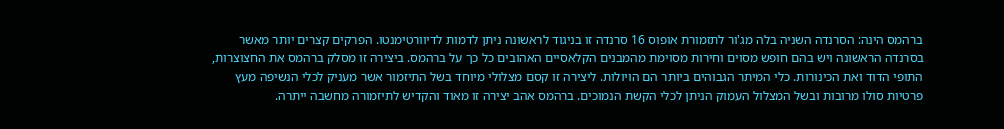ברהמס הינה: הסרנדה השניה בלה מג'ור לתזמורת אופוס 16 סרנדה זו בניגוד לראשונה ניתן לדמות לדיוורטימנטו. הפרקים קצרים יותר מאשר בסרנדה הראשונה ויש בהם חופש מסוים וחירות מסוימת מהמבנים הקלאסיים האהובים כל כך על ברהמס. ביצירה זו מסלק ברהמס את החצוצרות, התופי הדוד ואת הכינורות. כלי המיתר הגבוהים ביותר הם הויולות. ליצירה זו קסם מצלולי מיוחד בשל התיזמור אשר מעניק לכלי הנשיפה מעץ פרטיות סולו מרובות ובשל המצלול העמוק הניתן לכלי הקשת הנמוכים. ברהמס אהב יצירה זו מאוד והקדיש לתיזמורה מחשבה ייתרה.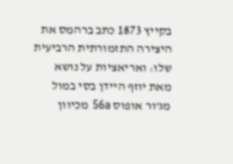בקייץ 1873 כתב ברהמס את היצירה התזמורתית הרביעית שלו: ואריאציות על נושא מאת יוזף היידן בסי במול מג'ור אופוס 56a מכיוון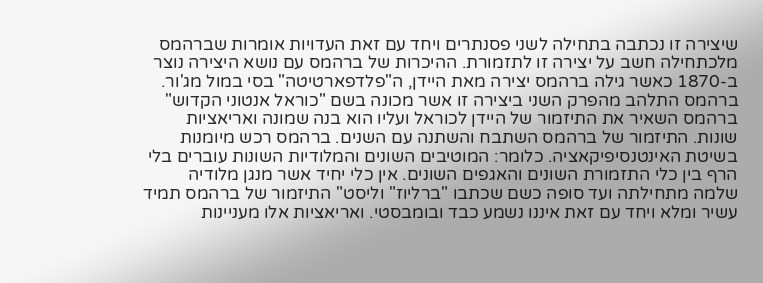שיצירה זו נכתבה בתחילה לשני פסנתרים ויחד עם זאת העדויות אומרות שברהמס מלכתחילה חשב על יצירה זו לתזמורת. ההיכרות של ברהמס עם נושא היצירה נוצר ב-1870 כאשר גילה ברהמס יצירה מאת היידן, ה"פלדפארטיטה" בסי במול מג'ור. ברהמס התלהב מהפרק השני ביצירה זו אשר מכונה בשם "כוראל אנטוני הקדוש" ברהמס השאיר את התיזמור של היידן לכוראל ועליו הוא בנה שמונה ואריאציות שונות. התיזמור של ברהמס השתבח והשתנה עם השנים. ברהמס רכש מיומנות בשיטת האינטנסיפיקאציה. כלומר: המוטיבים השונים והמלודיות השונות עוברים בלי הרף בין כלי התזמורת השונים והאגפים השונים. אין כלי יחיד אשר מנגן מלודיה שלמה מתחילתה ועד סופה כשם שכתבו "ברליוז" וליסט" התיזמור של ברהמס תמיד עשיר ומלא ויחד עם זאת איננו נשמע כבד ובומבסטי. ואריאציות אלו מעניינות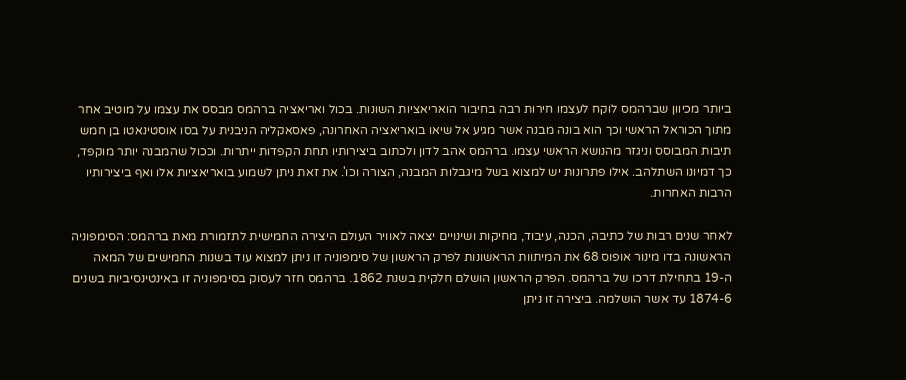ביותר מכיוון שברהמס לוקח לעצמו חירות רבה בחיבור הואריאציות השונות. בכול ואריאציה ברהמס מבסס את עצמו על מוטיב אחר מתוך הכוראל הראשי וכך הוא בונה מבנה אשר מגיע אל שיאו בואריאציה האחרונה, פאסאקליה הניבנית על בסו אוסטינאטו בן חמש תיבות המבוסס וניגזר מהנושא הראשי עצמו. ברהמס אהב לדון ולכתוב ביצירותיו תחת הקפדות ייתרות. וככול שהמבנה יותר מוקפד, כך דמיונו השתלהב. אילו פתרונות יש למצוא בשל מיגבלות המבנה, הצורה וכו'. את זאת ניתן לשמוע בואריאציות אלו ואף ביצירותיו הרבות האחרות.

לאחר שנים רבות של כתיבה, הכנה, עיבוד, מחיקות ושינויים יצאה לאוויר העולם היצירה החמישית לתזמורת מאת ברהמס: הסימפוניה הראשונה בדו מינור אופוס 68 את המיתוות הראשונות לפרק הראשון של סימפוניה זו ניתן למצוא עוד בשנות החמישים של המאה ה-19 בתחילת דרכו של ברהמס. הפרק הראשון הושלם חלקית בשנת 1862. ברהמס חזר לעסוק בסימפוניה זו באינטינסיביות בשנים 1874-6 עד אשר הושלמה. ביצירה זו ניתן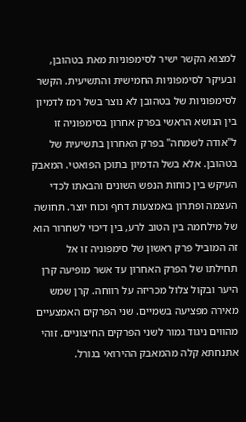למצוא הקשר ישיר לסימפוניות מאת בטהובן, ובעיקר לסימפוניות החמישית והתשיעית. הקשר לסימפוניות של בטהובן לא נוצר בשל רמז לדמיון בין הנושא הראשי בפרק אחרון בסימפוניה זו ל"אודה לשמחה" בפרק האחרון בתשיעית של בטהובן. אלא בשל הדמיון בתוכן הפואטי. המאבק העיקש בין כוחות הנפש השונים והבאתו לכדי העצמה ופתרון באמצעות דחף וכוח יוצר. תחושה של מילחמה בין הטוב לרע, בין דיכוי לשחרור הוא זה המוביל פרק ראשון של סימפוניה זו אל תחילתו של הפרק האחרון עד אשר מופיעה קרן היער ובקול צלול מכריזה על רווחה. קרן שמש מאירה מפציעה בשמיים. שני הפרקים האמצעיים מהווים ניגוד גמור לשני הפרקים החיצוניים. זוהי אתנחתא קלה מהמאבק ההירואי בגורל.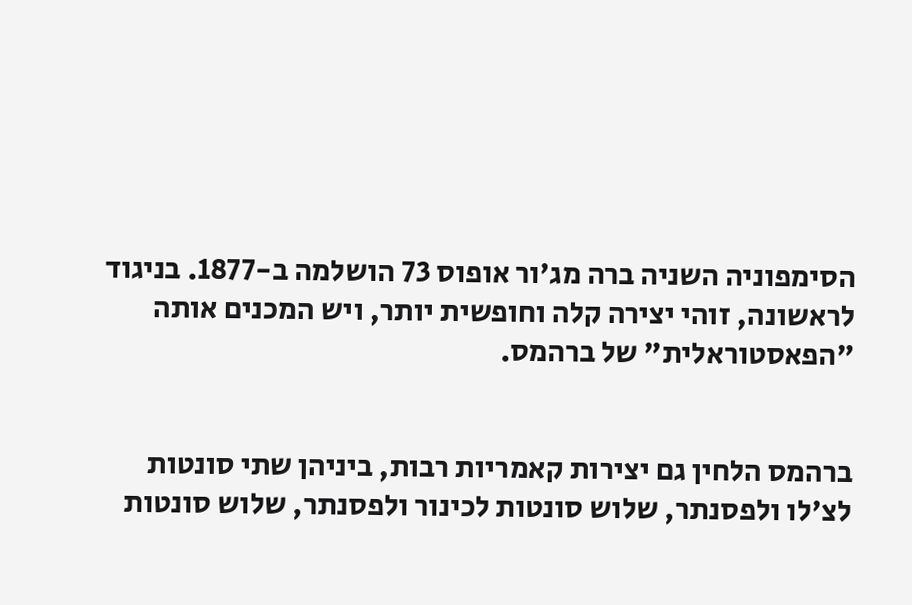הסימפוניה השניה ברה מג'ור אופוס 73 הושלמה ב-1877. בניגוד לראשונה, זוהי יצירה קלה וחופשית יותר, ויש המכנים אותה "הפאסטוראלית" של ברהמס.


ברהמס הלחין גם יצירות קאמריות רבות, ביניהן שתי סונטות לצ'לו ולפסנתר, שלוש סונטות לכינור ולפסנתר, שלוש סונטות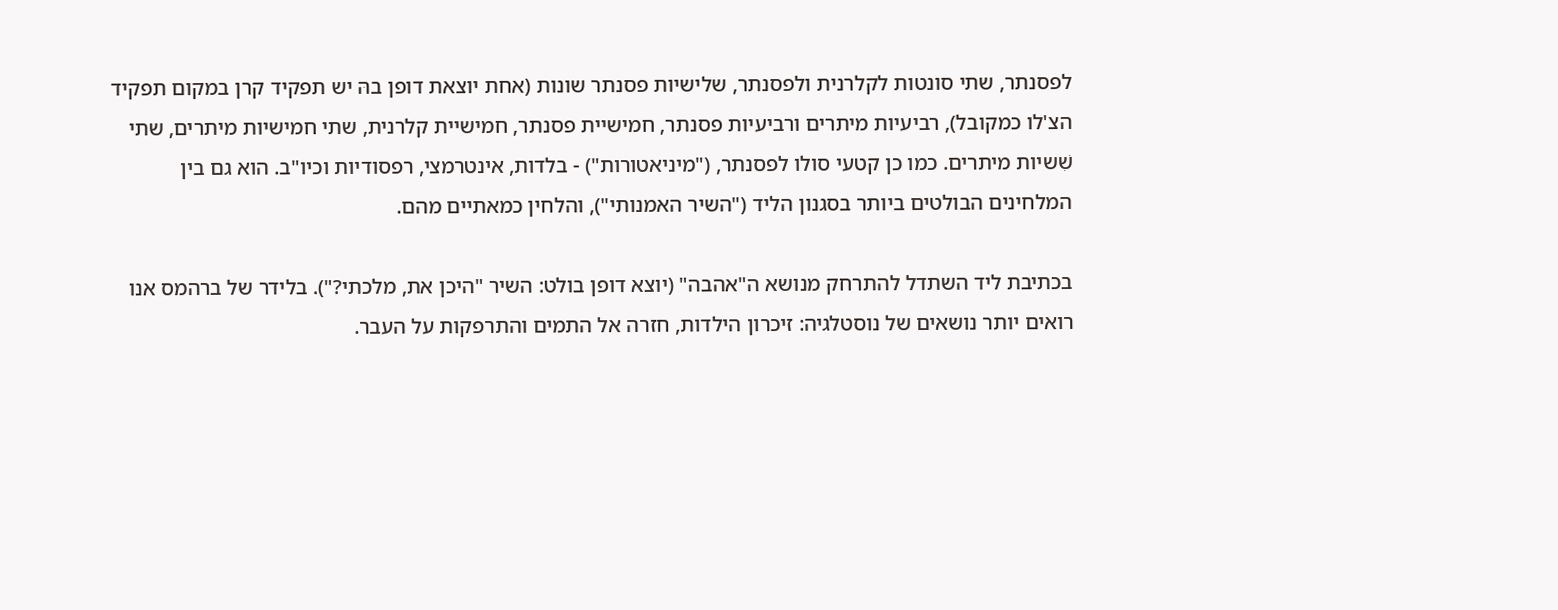לפסנתר, שתי סונטות לקלרנית ולפסנתר, שלישיות פסנתר שונות (אחת יוצאת דופן בהּ יש תפקיד קרן במקום תפקיד הצ'לו כמקובל), רביעיות מיתרים ורביעיות פסנתר, חמישיית פסנתר, חמישיית קלרנית, שתי חמישיות מיתרים, שתי שִׁשיות מיתרים. כמו כן קטעי סולו לפסנתר, ("מיניאטורות") - בלדות, אינטרמצי, רפסודיות וכיו"ב. הוא גם בין המלחינים הבולטים ביותר בסגנון הליד ("השיר האמנותי"), והלחין כמאתיים מהם.

בכתיבת ליד השתדל להתרחק מנושא ה"אהבה" (יוצא דופן בולט: השיר "היכן את, מלכתי?"). בלידר של ברהמס אנו רואים יותר נושאים של נוסטלגיה: זיכרון הילדות, חזרה אל התמים והתרפקות על העבר.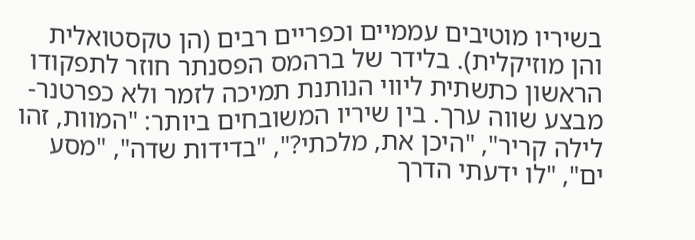בשיריו מוטיבים עממיים וכפריים רבים (הן טקסטואלית והן מוזיקלית). בלידר של ברהמס הפסנתר חוזר לתפקודו הראשון כתשתית ליווי הנותנת תמיכה לזמר ולא כפרטנר-מבצע שווה ערך. בין שיריו המשובחים ביותר: "המוות, זהו לילה קריר", "היכן את, מלכתי?", "בדידות שדה", "מסע ים", "לו ידעתי הדרך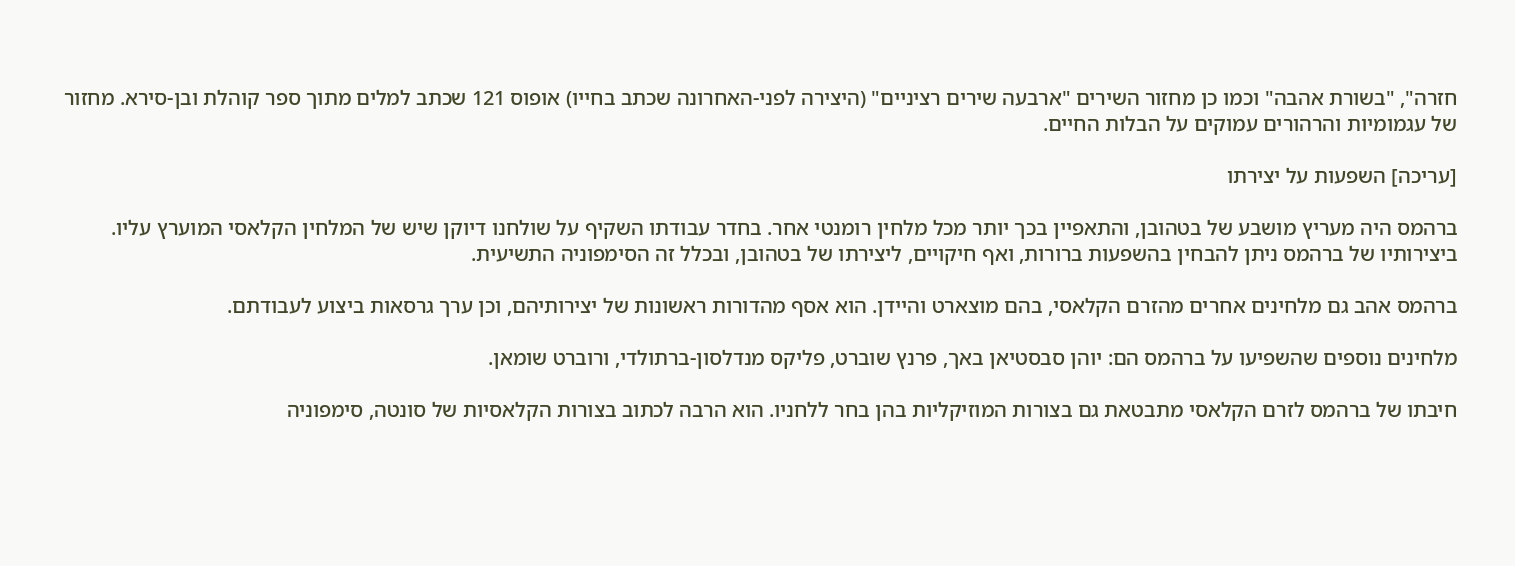חזרה", "בשורת אהבה" וכמו כן מחזור השירים "ארבעה שירים רציניים" (היצירה לפני-האחרונה שכתב בחייו) אופוס 121 שכתב למלים מתוך ספר קוהלת ובן-סירא. מחזור של עגמומיות והרהורים עמוקים על הבלות החיים.

[עריכה] השפעות על יצירתו

ברהמס היה מעריץ מושבע של בטהובן, והתאפיין בכך יותר מכל מלחין רומנטי אחר. בחדר עבודתו השקיף על שולחנו דיוקן שיש של המלחין הקלאסי המוערץ עליו. ביצירותיו של ברהמס ניתן להבחין בהשפעות ברורות, ואף חיקויים, ליצירתו של בטהובן, ובכלל זה הסימפוניה התשיעית.

ברהמס אהב גם מלחינים אחרים מהזרם הקלאסי, בהם מוצארט והיידן. הוא אסף מהדורות ראשונות של יצירותיהם, וכן ערך גרסאות ביצוע לעבודתם.

מלחינים נוספים שהשפיעו על ברהמס הם: יוהן סבסטיאן באך, פרנץ שוברט, פליקס מנדלסון-ברתולדי, ורוברט שומאן.

חיבתו של ברהמס לזרם הקלאסי מתבטאת גם בצורות המוזיקליות בהן בחר ללחניו. הוא הרבה לכתוב בצורות הקלאסיות של סונטה, סימפוניה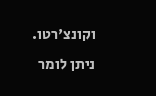וקונצ'רטו. ניתן לומר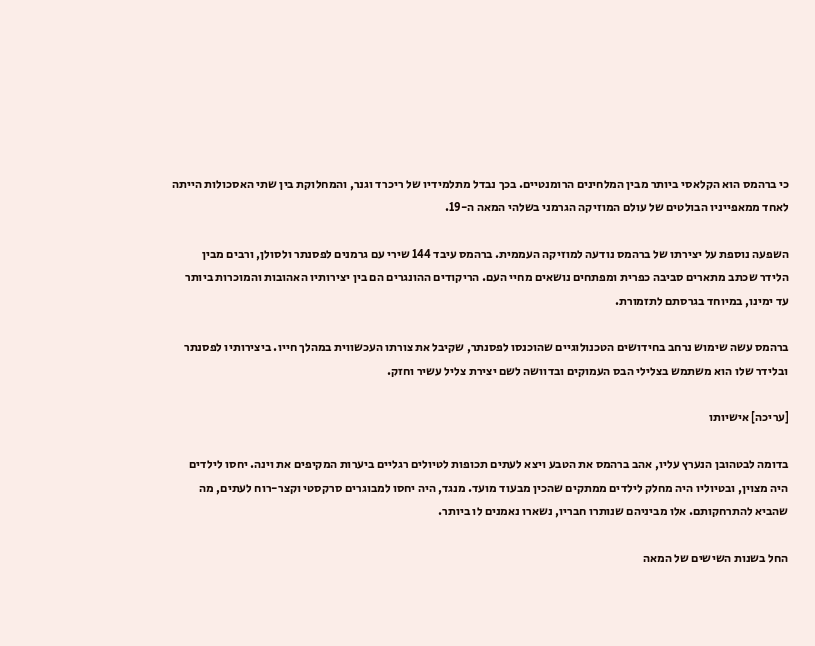כי ברהמס הוא הקלאסי ביותר מבין המלחינים הרומנטיים. בכך נבדל מתלמידיו של ריכרד וגנר, והמחלוקת בין שתי האסכולות הייתה לאחד ממאפייניו הבולטים של עולם המוזיקה הגרמני בשלהי המאה ה-19.

השפעה נוספת על יצירתו של ברהמס נודעה למוזיקה העממית. ברהמס עיבד 144 שירי עם גרמנים לפסנתר ולסולן, ורבים מבין הלידר שכתב מתארים סביבה כפרית ומפתחים נושאים מחיי העם. הריקודים ההונגרים הם בין יצירותיו האהובות והמוכרות ביותר עד ימינו, במיוחד בגרסתם לתזמורת.

ברהמס עשה שימוש נרחב בחידושים הטכנולוגיים שהוכנסו לפסנתר, שקיבל את צורתו העכשווית במהלך חייו. ביצירותיו לפסנתר ובלידר שלו הוא משתמש בצלילי הבס העמוקים ובדוושה לשם יצירת צליל עשיר וחזק.

[עריכה] אישיותו

בדומה לבטהובן הנערץ עליו, אהב ברהמס את הטבע ויצא לעתים תכופות לטיולים רגליים ביערות המקיפים את וינה. יחסו לילדים היה מצוין, ובטיוליו היה מחלק לילדים ממתקים שהכין מבעוד מועד. מנגד, היה יחסו למבוגרים סרקסטי וקצר-רוח לעתים, מה שהביא להתרחקותם. אלו מביניהם שנותרו חבריו, נשארו נאמנים לו ביותר.

החל בשנות השישים של המאה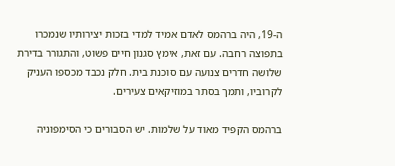ה-19, היה ברהמס לאדם אמיד למדי בזכות יצירותיו שנמכרו בתפוצה רחבה. עם זאת, אימץ סגנון חיים פשוט, והתגורר בדירת שלושה חדרים צנועה עם סוכנת בית. חלק נכבד מכספו העניק לקרוביו, ותמך בסתר במוזיקאים צעירים.

ברהמס הקפיד מאוד על שלמות. יש הסבורים כי הסימפוניה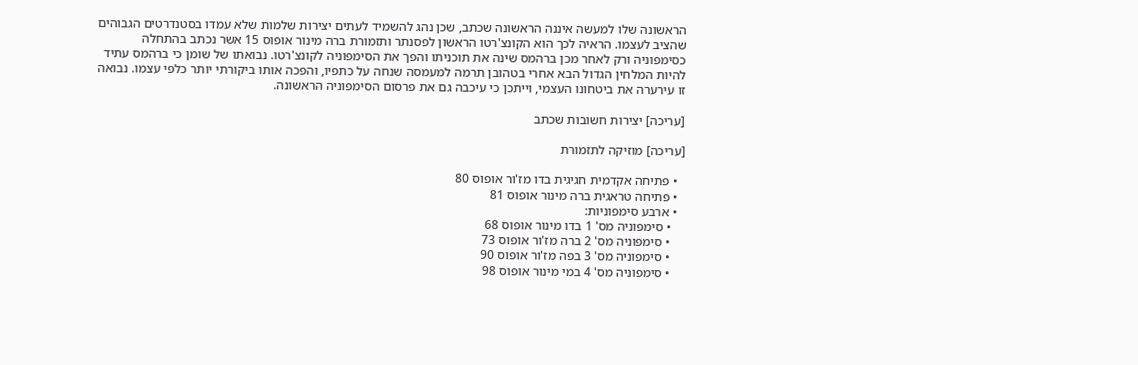הראשונה שלו למעשה איננה הראשונה שכתב, שכן נהג להשמיד לעתים יצירות שלמות שלא עמדו בסטנדרטים הגבוהים שהציב לעצמו. הראיה לכך הוא הקונצ'רטו הראשון לפסנתר ותזמורת ברה מינור אופוס 15 אשר נכתב בהתחלה כסימפוניה ורק לאחר מכן ברהמס שינה את תוכניתו והפך את הסימפוניה לקונצ'רטו. נבואתו של שומן כי ברהמס עתיד להיות המלחין הגדול הבא אחרי בטהובן תרמה למעמסה שנחה על כתפיו, והפכה אותו ביקורתי יותר כלפי עצמו. נבואה זו עירערה את ביטחונו העצמי, וייתכן כי עיכבה גם את פרסום הסימפוניה הראשונה.

[עריכה] יצירות חשובות שכתב

[עריכה] מוזיקה לתזמורת

  • פתיחה אקדמית חגיגית בדו מז'ור אופוס 80
  • פתיחה טראגית ברה מינור אופוס 81
  • ארבע סימפוניות:
    • סימפוניה מס' 1 בדו מינור אופוס 68
    • סימפוניה מס' 2 ברה מז'ור אופוס 73
    • סימפוניה מס' 3 בפה מז'ור אופוס 90
    • סימפוניה מס' 4 במי מינור אופוס 98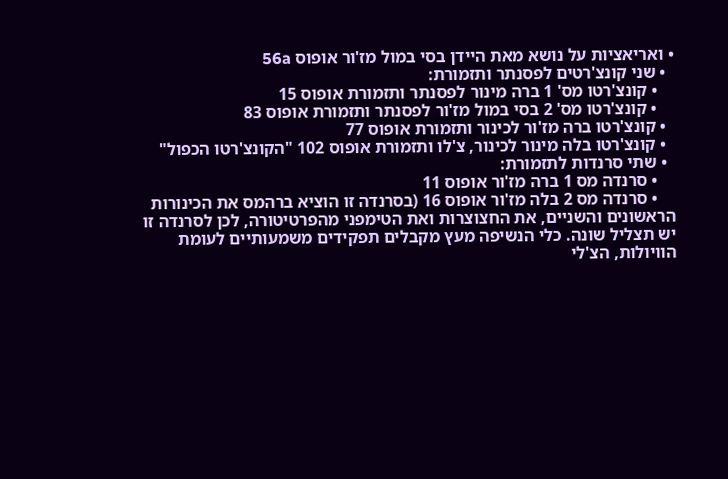• ואריאציות על נושא מאת היידן בסי במול מז'ור אופוס 56a
  • שני קונצ'רטים לפסנתר ותזמורת:
    • קונצ'רטו מס' 1 ברה מינור לפסנתר ותזמורת אופוס 15
    • קונצ'רטו מס' 2 בסי במול מז'ור לפסנתר ותזמורת אופוס 83
  • קונצ'רטו ברה מז'ור לכינור ותזמורת אופוס 77
  • קונצ'רטו בלה מינור לכינור, צ'לו ותזמורת אופוס 102 "הקונצ'רטו הכפול"
  • שתי סרנדות לתזמורת:
    • סרנדה מס 1 ברה מז'ור אופוס 11
    • סרנדה מס 2 בלה מז'ור אופוס 16 (בסרנדה זו הוציא ברהמס את הכינורות הראשונים והשניים, את החצוצרות ואת הטימפני מהפרטיטורה, לכן לסרנדה זו יש תצליל שונה. כלי הנשיפה מעץ מקבלים תפקידים משמעותיים לעומת הוויולות, הצ'לי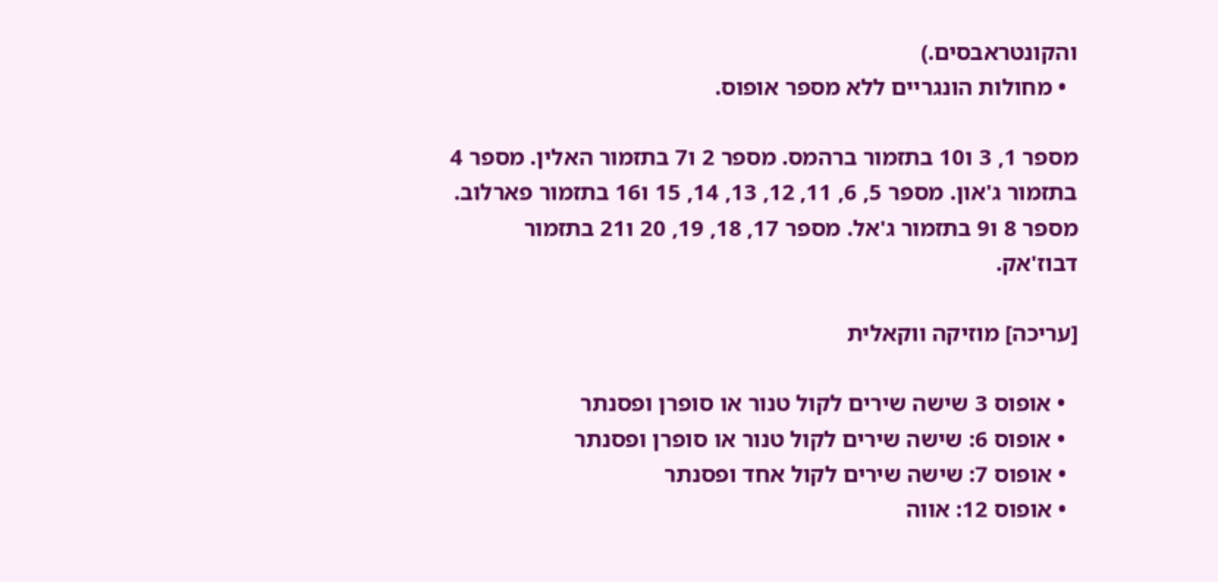והקונטראבסים.)
  • מחולות הונגריים ללא מספר אופוס.

מספר 1, 3 ו10 בתזמור ברהמס. מספר 2 ו7 בתזמור האלין. מספר 4 בתזמור ג'און. מספר 5, 6, 11, 12, 13, 14, 15 ו16 בתזמור פארלוב. מספר 8 ו9 בתזמור ג'אל. מספר 17, 18, 19, 20 ו21 בתזמור דבוז'אק.

[עריכה] מוזיקה ווקאלית

  • אופוס 3 שישה שירים לקול טנור או סופרן ופסנתר
  • אופוס 6: שישה שירים לקול טנור או סופרן ופסנתר
  • אופוס 7: שישה שירים לקול אחד ופסנתר
  • אופוס 12: אווה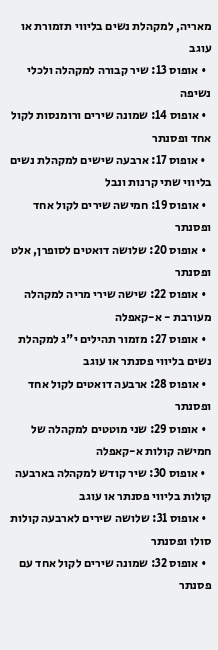מאריה, למקהלת נשים בליווי תזמורת או עוגב
  • אופוס 13: שיר קבורה למקהלה ולכלי נשיפה
  • אופוס 14: שמונה שירים ורומנסות לקול אחד ופסנתר
  • אופוס 17: ארבעה שישים למקהלת נשים בליווי שתי קרנות ונבל
  • אופוס 19: חמישה שירים לקול אחד ופסנתר
  • אופוס 20: שלושה דואטים לסופרן, אלט ופסנתר
  • אופוס 22: שישה שירי מריה למקהלה מעורבת - א-קאפלה
  • אופוס 27: מזמור תהילים י"ג למקהלת נשים בליווי פסנתר או עוגב
  • אופוס 28: ארבעה דואטים לקול אחד ופסנתר
  • אופוס 29: שני מוטטים למקהלה של חמישה קולות א-קאפלה
  • אופוס 30: שיר קודש למקהלה בארבעה קולות בליווי פסנתר או עוגב
  • אופוס 31: שלושה שירים לארבעה קולות סולו ופסנתר
  • אופוס 32: שמונה שירים לקול אחד עם פסנתר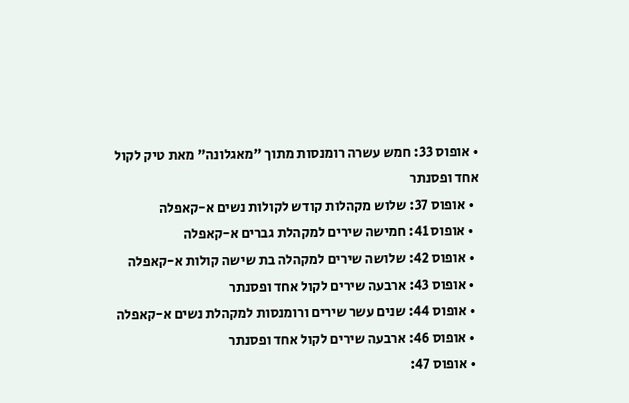• אופוס 33: חמש עשרה רומנסות מתוך "מאגלונה" מאת טיק לקול אחד ופסנתר
  • אופוס 37: שלוש מקהלות קודש לקולות נשים א-קאפלה
  • אופוס 41: חמישה שירים למקהלת גברים א-קאפלה
  • אופוס 42: שלושה שירים למקהלה בת שישה קולות א-קאפלה
  • אופוס 43: ארבעה שירים לקול אחד ופסנתר
  • אופוס 44: שנים עשר שירים ורומנסות למקהלת נשים א-קאפלה
  • אופוס 46: ארבעה שירים לקול אחד ופסנתר
  • אופוס 47: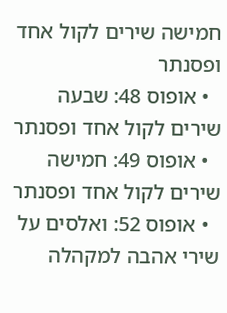חמישה שירים לקול אחד ופסנתר
  • אופוס 48: שבעה שירים לקול אחד ופסנתר
  • אופוס 49: חמישה שירים לקול אחד ופסנתר
  • אופוס 52: ואלסים על שירי אהבה למקהלה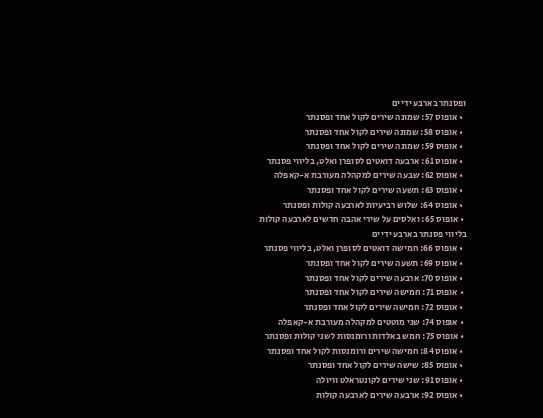ופסנתר בארבע ידיים
  • אופוס 57: שמונה שירים לקול אחד ופסנתר
  • אופוס 58: שמונה שירים לקול אחד ופסנתר
  • אופוס 59: שמונה שירים לקול אחד ופסנתר
  • אופוס 61: ארבעה דואטים לסופרן ואלט, בליווי פסנתר
  • אופוס 62: שבעה שירים למקהלה מעורבת א-קאפלה
  • אופוס 63: תשעה שירים לקול אחד ופסנתר
  • אופוס 64: שלוש רביעיות לארבעה קולות ופסנתר
  • אופוס 65: ואלסים על שירי אהבה חדשים לארבעה קולות בליווי פסנתר בארבע ידיים
  • אופוס 66: חמישה דואטים לסופרן ואלט, בליווי פסנתר
  • אופוס 69: תשעה שירים לקול אחד ופסנתר
  • אופוס 70: ארבעה שירים לקול אחד ופסנתר
  • אופוס 71: חמישה שירים לקול אחד ופסנתר
  • אופוס 72: חמישה שירים לקול אחד ופסנתר
  • אופוס 74: שני מוטטים למקהלה מעורבת א-קאפלה
  • אופוס 75: חמש באלדות ורומנסות לשני קולות ופסנתר
  • אופוס 84: חמישה שירים ורומנסות לקול אחד ופסנתר
  • אופוס 85: שישה שירים לקול אחד ופסנתר
  • אופוס 91: שני שירים לקונטראלט וויולה
  • אופוס 92: ארבעה שירים לארבעה קולות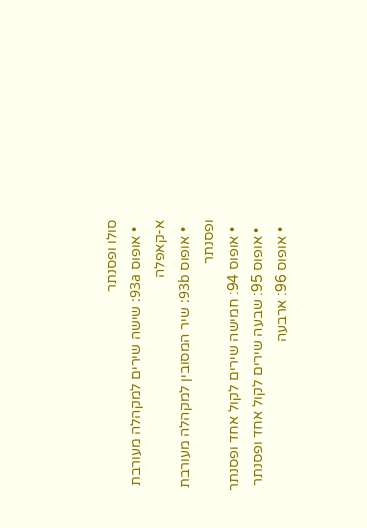סולו ופסנתר
  • אופוס 93a: שישה שירים למקהלה מעורבת א-קאפלה
  • אופוס 93b: שיר המסובין למקהלה מעורבת ופסנתר
  • אופוס 94: חמישה שירים לקול אחד ופסנתר
  • אופוס 95: שבעה שירים לקול אחד ופסנתר
  • אופוס 96: ארבעה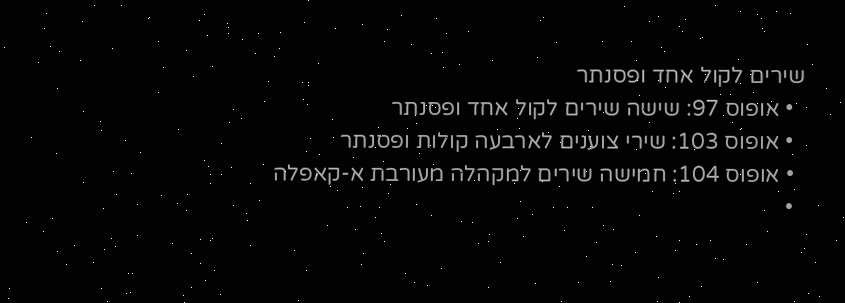שירים לקול אחד ופסנתר
  • אופוס 97: שישה שירים לקול אחד ופסנתר
  • אופוס 103: שירי צוענים לארבעה קולות ופסנתר
  • אופוס 104: חמישה שירים למקהלה מעורבת א-קאפלה
  •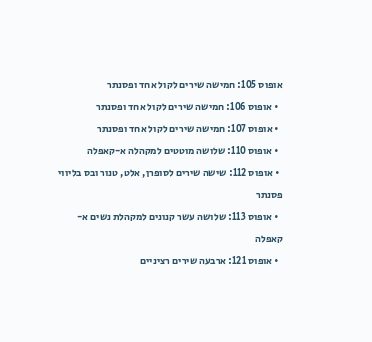אופוס 105: חמישה שירים לקול אחד ופסנתר
  • אופוס 106: חמישה שירים לקול אחד ופסנתר
  • אופוס 107: חמישה שירים לקול אחד ופסנתר
  • אופוס 110: שלושה מוטטים למקהלה א-קאפלה
  • אופוס 112: שישה שירים לסופרן, אלט, טנור ובס בליווי פסנתר
  • אופוס 113: שלושה עשר קנונים למקהלת נשים א-קאפלה
  • אופוס 121: ארבעה שירים רציניים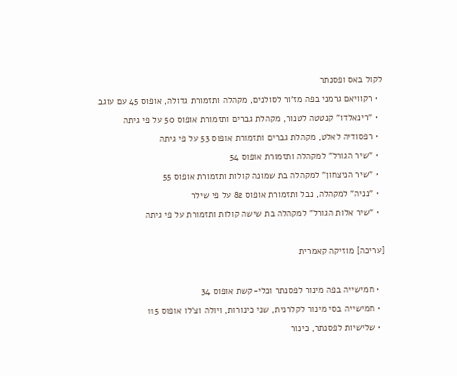לקול באס ופסנתר
  • רקוויאם גרמני בפה מז'ור לסולנים, מקהלה ותזמורת גדולה, אופוס 45 עם עוגב
  • "רינאלדו" קנטטה לטנור, מקהלת גברים ותזמורת אופוס 50 על פי גיתה
  • רפסודיה לאלט, מקהלת גברים ותזמורת אופוס 53 על פי גיתה
  • "שיר הגורל" למקהלה ותזמורת אופוס 54
  • "שיר הניצחון" למקהלה בת שמונה קולות ותזמורת אופוס 55
  • "נניה" למקהלה, נבל ותזמורת אופוס 82 על פי שילר
  • "שיר אלות הגורל" למקהלה בת שישה קולות ותזמורת על פי גיתה

[עריכה] מוזיקה קאמרית

  • חמישייה בפה מינור לפסנתר וכלי-קשת אופוס 34
  • חמישייה בסי מינור לקלרנית, שני כינורות, ויולה וצ'לו אופוס 115
  • שלישיות לפסנתר, כינור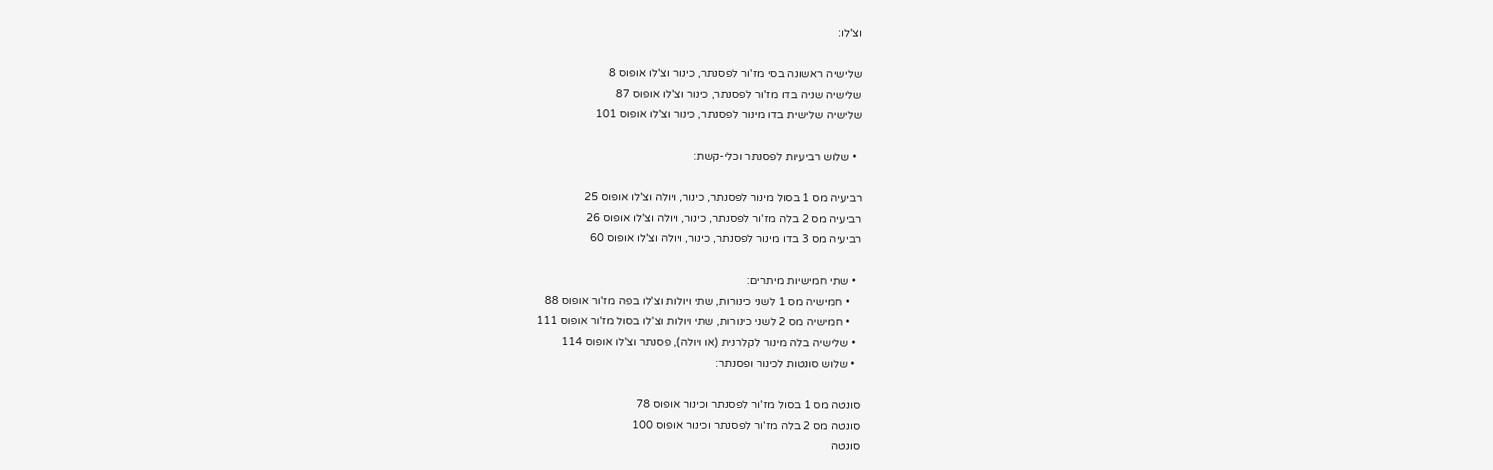וצ'לו:

שלישיה ראשונה בסי מז'ור לפסנתר, כינור וצ'לו אופוס 8
שלישיה שניה בדו מז'ור לפסנתר, כינור וצ'לו אופוס 87
שלישיה שלישית בדו מינור לפסנתר, כינור וצ'לו אופוס 101

  • שלוש רביעיות לפסנתר וכלי-קשת:

רביעיה מס 1 בסול מינור לפסנתר, כינור, ויולה וצ'לו אופוס 25
רביעיה מס 2 בלה מז'ור לפסנתר, כינור, ויולה וצ'לו אופוס 26
רביעיה מס 3 בדו מינור לפסנתר, כינור, ויולה וצ'לו אופוס 60

  • שתי חמישיות מיתרים:
    • חמישיה מס 1 לשני כינורות, שתי ויולות וצ'לו בפה מז'ור אופוס 88
    • חמישיה מס 2 לשני כינורות, שתי ויולות וצ'לו בסול מז'ור אופוס 111
  • שלישיה בלה מינור לקלרנית (או ויולה), פסנתר וצ'לו אופוס 114
  • שלוש סונטות לכינור ופסנתר:

סונטה מס 1 בסול מז'ור לפסנתר וכינור אופוס 78
סונטה מס 2 בלה מז'ור לפסנתר וכינור אופוס 100
סונטה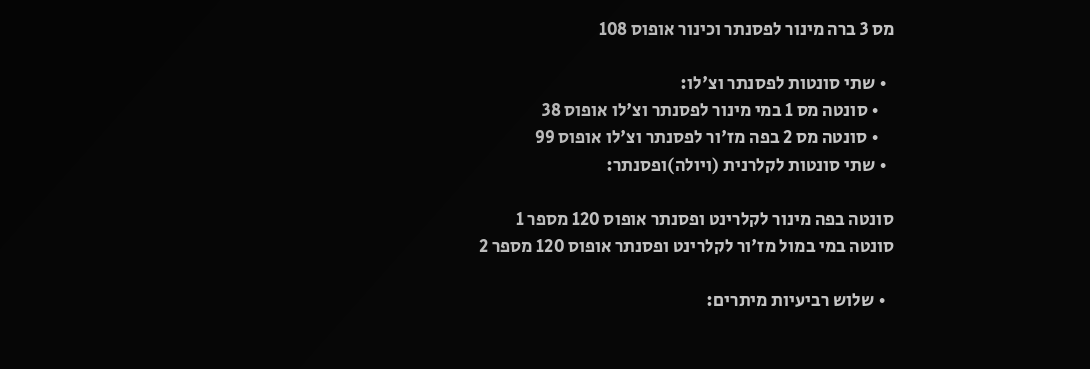מס 3 ברה מינור לפסנתר וכינור אופוס 108

  • שתי סונטות לפסנתר וצ'לו:
    • סונטה מס 1 במי מינור לפסנתר וצ'לו אופוס 38
    • סונטה מס 2 בפה מז'ור לפסנתר וצ'לו אופוס 99
  • שתי סונטות לקלרנית (ויולה)ופסנתר:

סונטה בפה מינור לקלרינט ופסנתר אופוס 120 מספר 1
סונטה במי במול מז'ור לקלרינט ופסנתר אופוס 120 מספר 2

  • שלוש רביעיות מיתרים: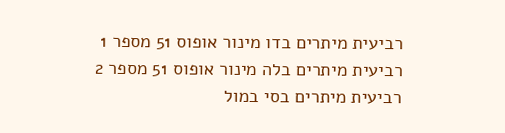רביעית מיתרים בדו מינור אופוס 51 מספר 1
רביעית מיתרים בלה מינור אופוס 51 מספר 2
רביעית מיתרים בסי במול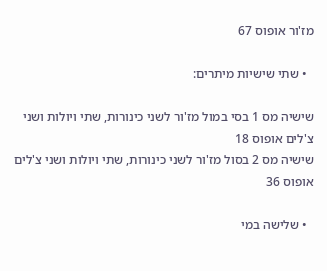מז'ור אופוס 67

  • שתי שישיות מיתרים:

שישיה מס 1 בסי במול מז'ור לשני כינורות, שתי ויולות ושני צ'לים אופוס 18
שישיה מס 2 בסול מז'ור לשני כינורות, שתי ויולות ושני צ'לים אופוס 36

  • שלישה במי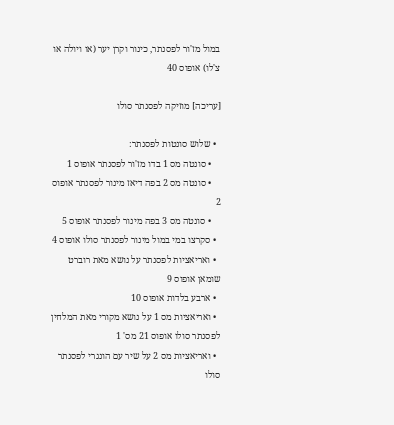במול מז'ור לפסנתר, כינור וקרן יער (או ויולה או צ'לו) אופוס 40

[עריכה] מוזיקה לפסנתר סולו

  • שלוש סונטות לפסנתר:
    • סונטה מס 1 בדו מז'ור לפסנתר אופוס 1
    • סונטה מס 2 בפה דיאז מינור לפסנתר אופוס 2
    • סונטה מס 3 בפה מינור לפסנתר אופוס 5
  • סקרצו במי במול מינור לפסנתר סולו אופוס 4
  • ואריאציות לפסנתר על נושא מאת רוברט שומאן אופוס 9
  • ארבע בלדות אופוס 10
  • ואריאציות מס 1 על נושא מקורי מאת המלחין לפסנתר סולו אופוס 21 מס' 1
  • ואריאציות מס 2 על שיר עם הונגרי לפסנתר סולו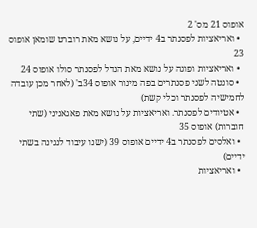אופוס 21 מס' 2
  • ואריאציות לפסנתר ב4 ידיים, על נושא מאת רוברט שומאן אופוס 23
  • ואריאציות ופוגה על נושא מאת הנדל לפסנתר סולו אופוס 24
  • סונטה לשני פסנתרים בפה מינור אופוס 34ב' (לאחר מכן עובדה לחמישיה לפסנתר וכלי קשת)
  • אטיודים לפסנתר. ואריאציות על נושא מאת פאגאניני (שתי חוברות) אופוס 35
  • ואלסים לפסנתר ב4 ידיים אופוס 39 (ישנו עיבוד לנגינה בשתי ידיים)
  • ואריאציות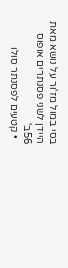בסי במול מז'ור על נושא מאת היידן לשני פסנתרים אופוס 56ב'
  • קטעים לפסנתר סולו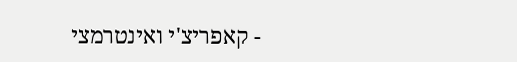- קאפריצ'י ואינטרמצי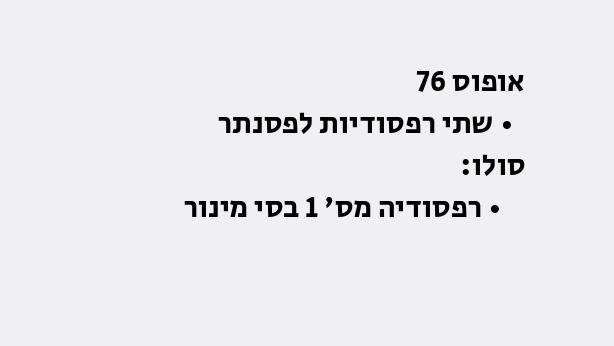אופוס 76
  • שתי רפסודיות לפסנתר סולו:
    • רפסודיה מס' 1 בסי מינור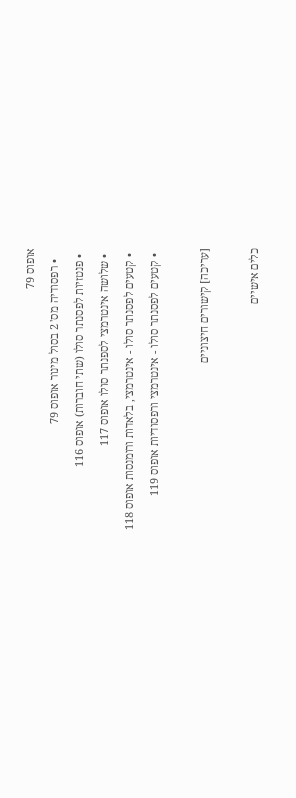אופוס 79
    • רפסודיה מס' 2 בסול מינור אופוס 79
  • פנטזיות לפסנתר סולו (שתי חוברות) אופוס 116
  • שלושה אינטרמצי לספנתר סולו אופוס 117
  • קטעים לפסנתר סולו - אינטרמצי, בלאדות ורומנסות אופוס 118
  • קטעים לפסנתר סולו - אינטרמצי ורפסודיות אופוס 119

[עריכה] קישורים חיצוניים

כלים אישיים